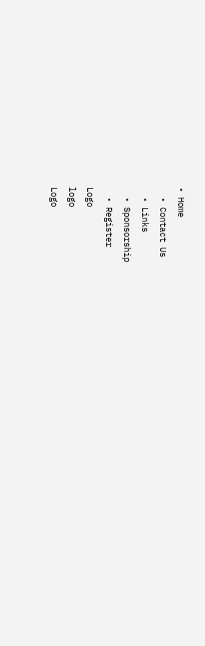• Home
  • Contact Us
  • Links
  • Sponsorship
  • Register
Logo
logo
Logo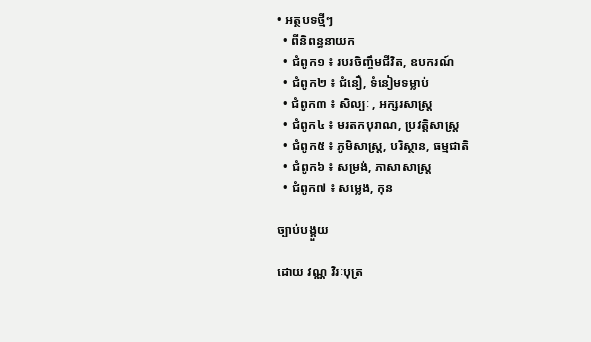• អត្ថបទថ្មីៗ
  • ពីនិពន្ធនាយក
  • ជំពូក១ ៖ របរចិញ្ចឹមជីវិត, ឧបករណ៍
  • ជំពូក២ ៖ ជំនឿ, ទំនៀមទម្លាប់
  • ជំពូក៣ ៖ សិល្បៈ , អក្សរសាស្រ្ត
  • ជំពូក៤ ៖ មរតកបុរាណ, ប្រវត្តិសាស្រ្ត
  • ជំពូក៥ ៖ ភូមិសាស្រ្ត, បរិស្ថាន, ធម្មជាតិ
  • ជំពូក៦ ៖ សម្រង់, ភាសាសាស្រ្ត
  • ជំពូក៧ ៖ សម្លេង, កុន

ច្បាប់បង្គួយ

ដោយ វណ្ណ វិរៈបុត្រ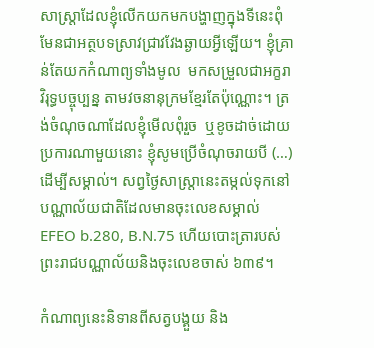សាស្រ្តាដែលខ្ញុំលើកយកមកបង្ហាញក្នុងទីនេះពុំមែនជាអត្ថបទស្រាវជ្រាវវែងឆ្ងាយអ្វីឡើយ។ ខ្ញុំគ្រាន់តែយកកំណាព្យទាំងមូល  មកសម្រួលជាអក្ខរាវិរុទ្ធបច្ចុប្បន្ន តាមវចនានុក្រមខ្មែរតែប៉ុណ្ណោះ។ ត្រង់ចំណុចណាដែលខ្ញុំមើលពុំរួច  ឬខូចដាច់ដោយប្រការណាមួយនោះ ខ្ញុំសូមប្រើចំណុចរាយបី (…) ដើម្បីសម្គាល់។ សព្វថ្ងៃសាស្រ្តានេះតម្កល់ទុកនៅបណ្ណាល័យជាតិដែលមានចុះលេខសម្គាល់ EFEO b.280, B.N.75 ហើយបោះត្រារបស់ព្រះរាជបណ្ណាល័យនិងចុះលេខចាស់ ៦៣៩។

កំណាព្យនេះនិទានពីសត្វបង្គួយ និង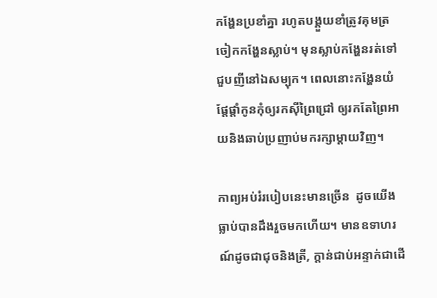កង្ហែនប្រខាំគ្នា រហូតបង្គួយខាំត្រូវគុមត្រចៀកកង្ហែនស្លាប់។ មុនស្លាប់កង្ហែនរត់ទៅជួបញីនៅឯសម្បុក។ ពេលនោះកង្ហែនយំផ្តែផ្តាំកូនកុំឲ្យរកស៊ីព្រៃជ្រៅ ឲ្យរកតែព្រៃអាយនិងឆាប់ប្រញាប់មករក្សាម្តាយវិញ។

កាព្យអប់រំរបៀបនេះមានច្រើន  ដូចយើងធ្លាប់បានដឹងរួចមកហើយ។ មានឧទាហរណ៍ដូចជាជុចនិងត្រី, ក្តាន់ជាប់អន្ទាក់ជាដើ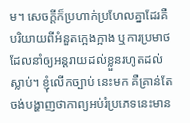ម។ សេចក្តីក៏ប្រហាក់ប្រហែលគ្នាដែរគឺ បរិយាយពីអំនួតក្អេងក្អាង ឬការប្រមាថដែលនាំឲ្យអន្តរាយដល់ខ្លួនរហូតដល់ស្លាប់។ ខ្ញុំលើកច្បាប់ នេះមក គឺគ្រាន់តែចង់បង្ហាញថាកាព្យអប់រំប្រភេទនេះមាន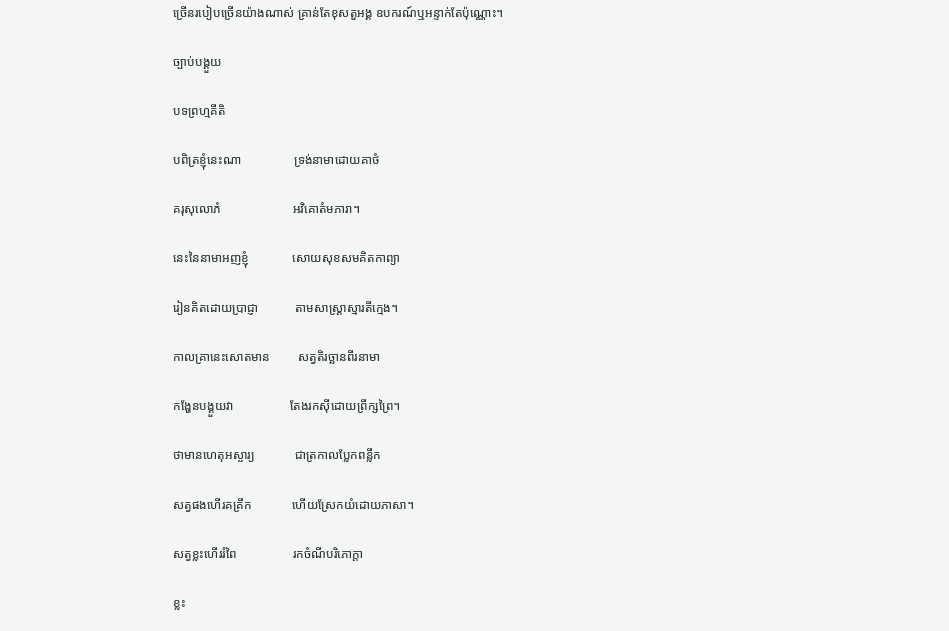ច្រើនរបៀបច្រើនយ៉ាងណាស់ គ្រាន់តែខុសតួអង្គ ឧបករណ៍ឬអន្ទាក់តែប៉ុណ្ណោះ។

ច្បាប់បង្គួយ

បទព្រហ្មគីតិ

បពិត្រខ្ញុំនេះណា                 ទ្រង់នាមាដោយគាថំ

គរុសុលោភំ                       អវិគោតំមភារា។

នេះនៃនាមាអញខ្ញុំ              សោយសុខសមគិតកាព្យា

រៀនគិតដោយប្រាជ្ញា            តាមសាស្រ្តាស្មារតីក្មេង។

កាលគ្រានេះសោតមាន         សត្វតិរច្ឆានពីរនាមា

កង្ហែនបង្គួយវា                  តែងរកស៊ីដោយព្រឹក្សព្រៃ។

ថាមានហេតុអស្ចារ្យ             ជាត្រកាលប្លែកពន្លឹក

សត្វផងហើរគគ្រឹក             ហើយស្រែកយំដោយភាសា។

សត្វខ្លះហើររំពៃ                  រកចំណីបរិភោក្តា

ខ្លះ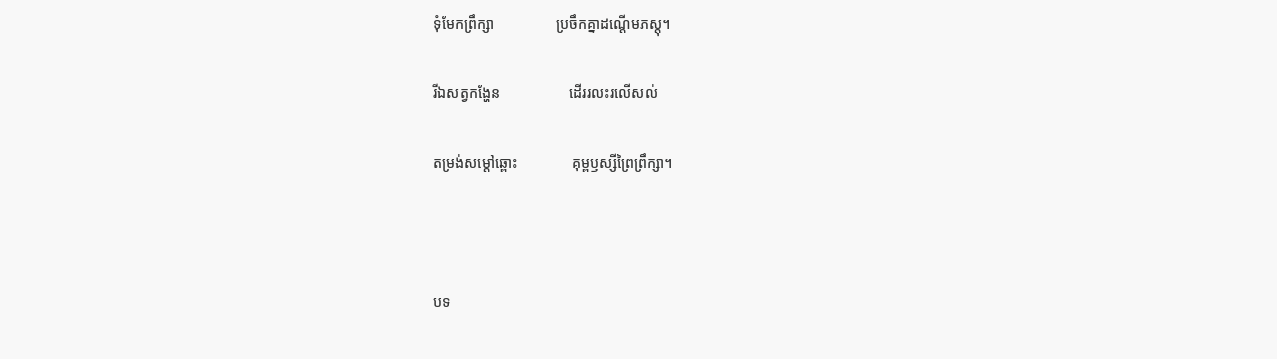ទុំមែកព្រឹក្សា                 ប្រចឹកគ្នាដណ្តើមភស្តុ។

រីឯសត្វកង្ហែន                   ដើររលះរលើសល់

តម្រង់សម្តៅឆ្ពោះ               គុម្ពឫស្សីព្រៃព្រឹក្សា។



បទ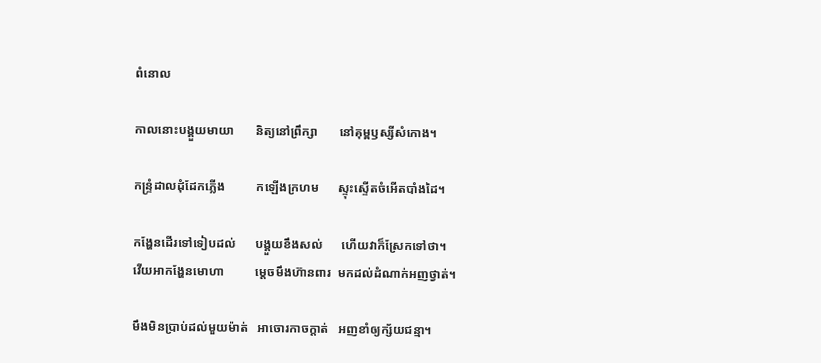ពំនោល

កាលនោះបង្គួយមាយា       និត្យនៅព្រឹក្សា       នៅគុម្ពឫស្សីសំកោង។

កន្ទ្រំដាលដុំដែកភ្លើង          កឡើងក្រហម      ស្ទុះស្ទើតចំអើតបាំងដៃ។

កង្ហែនដើរទៅទៀបដល់      បង្គួយខឹងសល់      ហើយវាក៏ស្រែកទៅថា។
វើយអាកង្ហែនមោហា          ម្តេចមឹងហ៊ានពារ  មកដល់ដំណាក់អញថ្វាត់។

មឹងមិនប្រាប់ដល់មួយម៉ាត់   អាចោរកាចក្តាត់   អញខាំឲ្យក្ស័យជន្មា។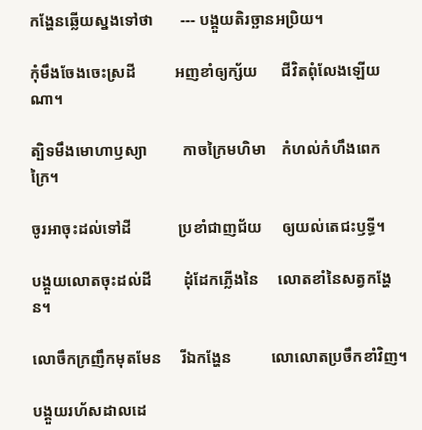កង្ហែនឆ្លើយស្នងទៅថា       --- បង្គួយតិរច្ឆានអប្រិយ។

កុំមឹងចែងចេះស្រដី          អញខាំឲ្យក្ស័យ      ជីវិតពុំលែងឡើយណា។

ត្បិទមឹងមោហាឫស្យា         កាចក្រៃមហិមា    កំហល់កំហឹងពេកក្រៃ។

ចូរអាចុះដល់ទៅដី            ប្រខាំជាញជ័យ     ឲ្យយល់តេជះឫទ្ធី។

បង្គួយលោតចុះដល់ដី        ដុំដែកភ្លើងនៃ     លោតខាំនៃសត្វកង្ហែន។

លោចឹកក្រញឹកមុតមែន     រីឯកង្ហែន          លោលោតប្រចឹកខាំវិញ។

បង្គួយរហ័សដាលដេ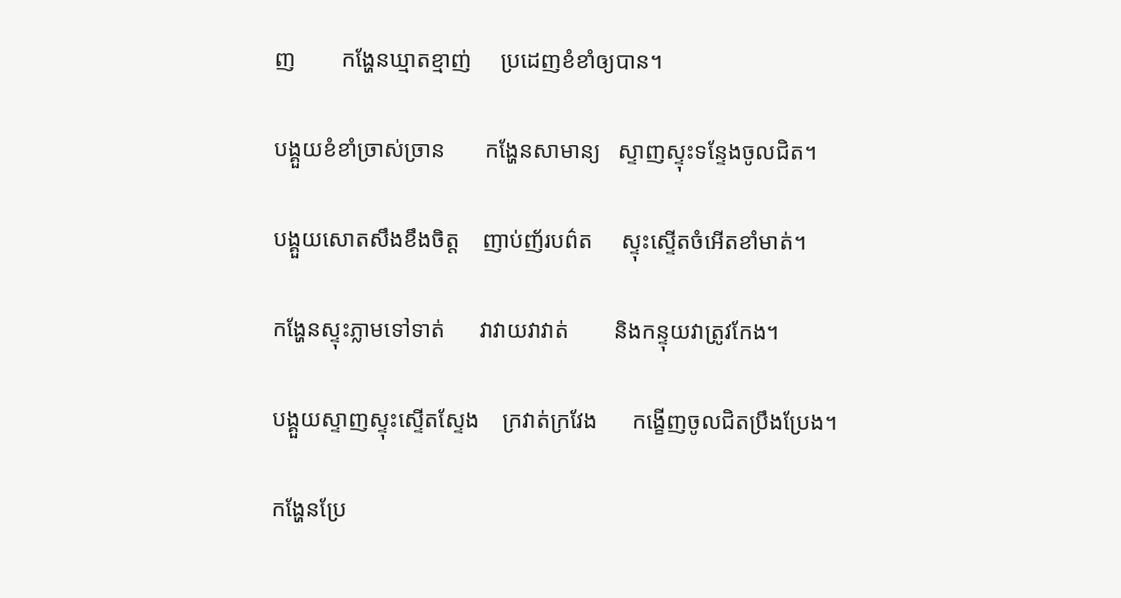ញ        កង្ហែនឃ្មាតខ្មាញ់     ប្រដេញខំខាំឲ្យបាន។

បង្គួយខំខាំច្រាស់ច្រាន       កង្ហែនសាមាន្យ   ស្ទាញស្ទុះទន្ទែងចូលជិត។

បង្គួយសោតសឹងខឹងចិត្ត    ញាប់ញ័របព៌ត     ស្ទុះស្ទើតចំអើតខាំមាត់។

កង្ហែនស្ទុះភ្លាមទៅទាត់      វាវាយវាវាត់        និងកន្ទុយវាត្រូវកែង។

បង្គួយស្ទាញស្ទុះស្ទើតស្ទែង    ក្រវាត់ក្រវែង      កង្ខើញចូលជិតប្រឹងប្រែង។

កង្ហែនប្រែ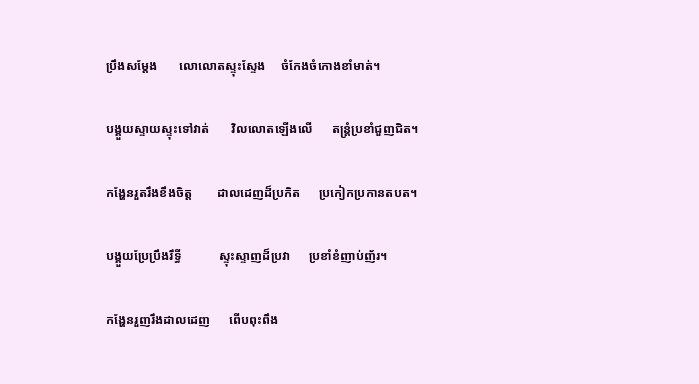ប្រឹងសម្តែង       លោលោតស្ទុះស្ទែង     ចំកែងចំកោងខាំមាត់។

បង្គួយស្ទាយស្ទុះទៅវាត់       វិលលោតឡើងលើ      តន្ត្រំប្រខាំជួញជិត។

កង្ហែនរួតរឹងខឹងចិត្ត        ដាលដេញដ៏ប្រកិត      ប្រកៀកប្រកានតបត។

បង្គួយប្រែប្រឹងរឹទ្ធី            ស្ទុះស្ទាញដ៏ប្រវា      ប្រខាំខំញាប់ញ័រ។

កង្ហែនរួញរឹងដាលដេញ      ពើបពុះពឹង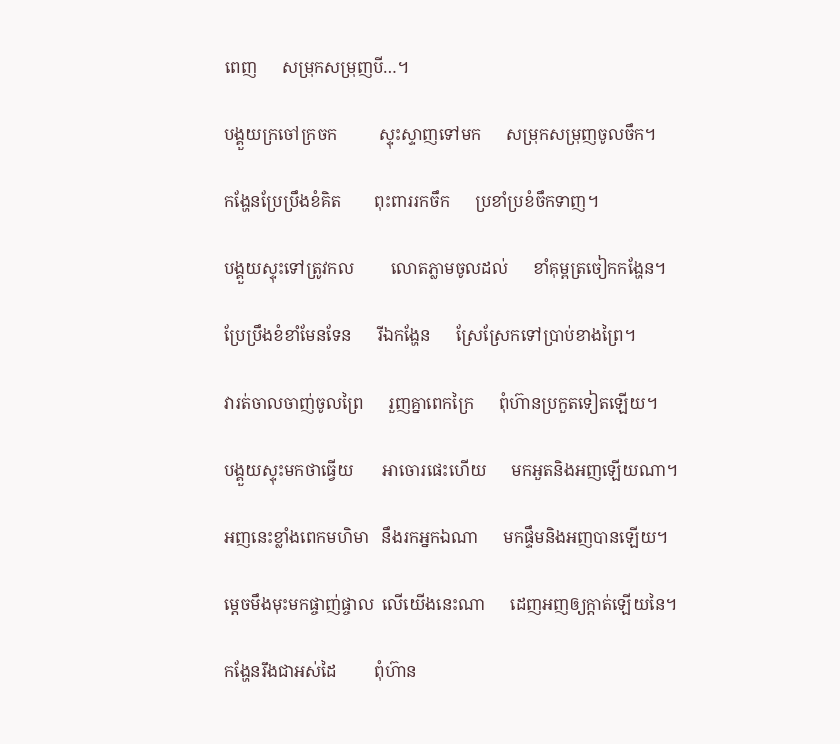ពេញ      សម្រុកសម្រុញបី…។

បង្គួយក្រចៅក្រចក          ស្ទុះស្ទាញទៅមក      សម្រុកសម្រុញចូលចឹក។

កង្ហែនប្រែប្រឹងខំគិត        ពុះពាររកចឹក      ប្រខាំប្រខំចឹកទាញ។

បង្គួយស្ទុះទៅត្រូវកល         លោតភ្លាមចូលដល់      ខាំគុម្ពត្រចៀកកង្ហែន។

ប្រែប្រឹងខំខាំមែនទែន      រីឯកង្ហែន      ស្រែស្រែកទៅប្រាប់ខាងព្រៃ។

វារត់ចាលចាញ់ចូលព្រៃ      រួញគ្នាពេកក្រៃ      ពុំហ៊ានប្រកួតទៀតឡើយ។

បង្គួយស្ទុះមកថាធ្វើយ       អាចោរផេះហើយ      មកអួតនិងអញឡើយណា។

អញនេះខ្លាំងពេកមហិមា   នឹងរកអ្នកឯណា      មកផ្ទឹមនិងអញបានឡើយ។

ម្តេចមឹងមុះមកផ្ចាញ់ផ្ចាល  លើយើងនេះណា      ដេញអញឲ្យក្តាត់ឡើយនៃ។

កង្ហែនរឹងជាអស់ដៃ         ពុំហ៊ាន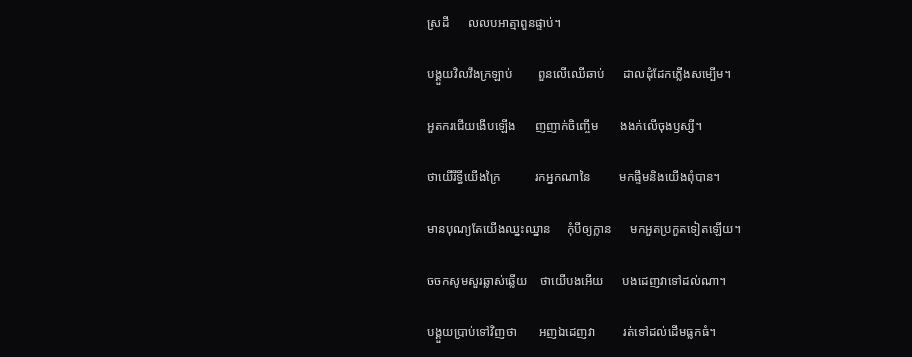ស្រដី      លលបអាត្មាពួនផ្ទាប់។

បង្គួយវិលវឹងក្រឡាប់        ពួនលើឈើឆាប់      ដាលដុំដែកភ្លើងសម្បើម។

អួតករជើយងើបឡើង      ញញាក់ចិញ្ចើម       ងងក់លើចុងឫស្សី។

ថាយើរឹទ្ធីយើងក្រៃ           រកអ្នកណានៃ         មកផ្ទឹមនិងយើងពុំបាន។

មានបុណ្យតែយើងឈ្នះឈ្នាន     កុំបីឲ្យក្លាន      មកអួតប្រកួតទៀតឡើយ។

ចចកសូមសួរឆ្លាស់ឆ្លើយ    ថាយើបងអើយ      បងដេញវាទៅដល់ណា។

បង្គួយប្រាប់ទៅវិញថា       អញឯដេញវា         រត់ទៅដល់ដើមធ្លកធំ។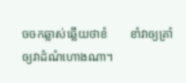ចចកឆ្លាស់ឆ្លើយថាខំ       ខាំវាឲ្យគ្រាំ            ឲ្យវាដំណំហោងណា។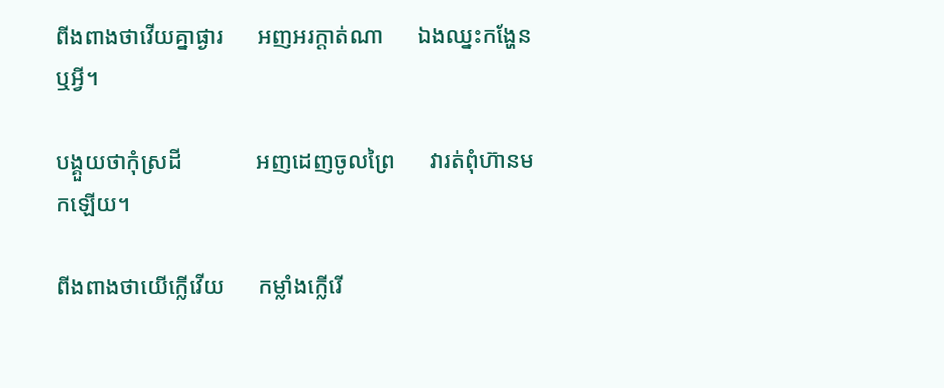ពីងពាងថាវើយគ្នាផ្ងារ      អញអរក្តាត់ណា      ឯងឈ្នះកង្ហែនឬអ្វី។

បង្គួយថាកុំស្រដី             អញដេញចូលព្រៃ      វារត់ពុំហ៊ានមកឡើយ។

ពីងពាងថាយើក្លើវើយ      កម្លាំងក្លើរើ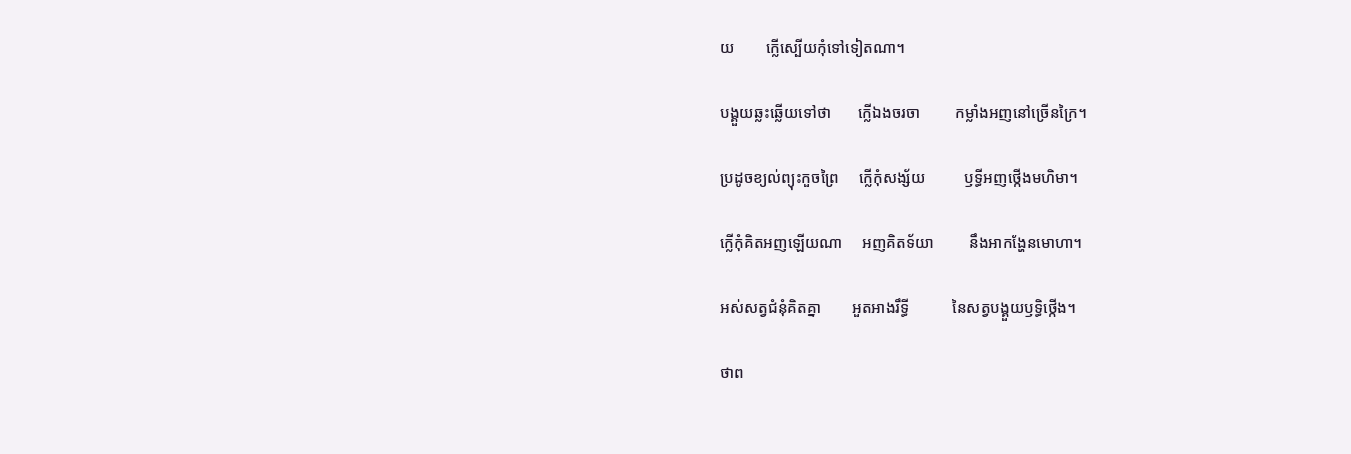យ        ក្លើស្បើយកុំទៅទៀតណា។

បង្គួយឆ្លះឆ្លើយទៅថា       ក្លើឯងចរចា         កម្លាំងអញនៅច្រើនក្រៃ។

ប្រដូចខ្យល់ព្យុះកួចព្រៃ     ក្លើកុំសង្ស័យ          ឫទ្ធីអញថ្កើងមហិមា។

ក្លើកុំគិតអញឡើយណា     អញគិតទ័យា         នឹងអាកង្ហែនមោហា។

អស់សត្វជំនុំគិតគ្នា        អួតអាងរឹទ្ធី           នៃសត្វបង្គួយឫទ្ធិថ្កើង។

ថាព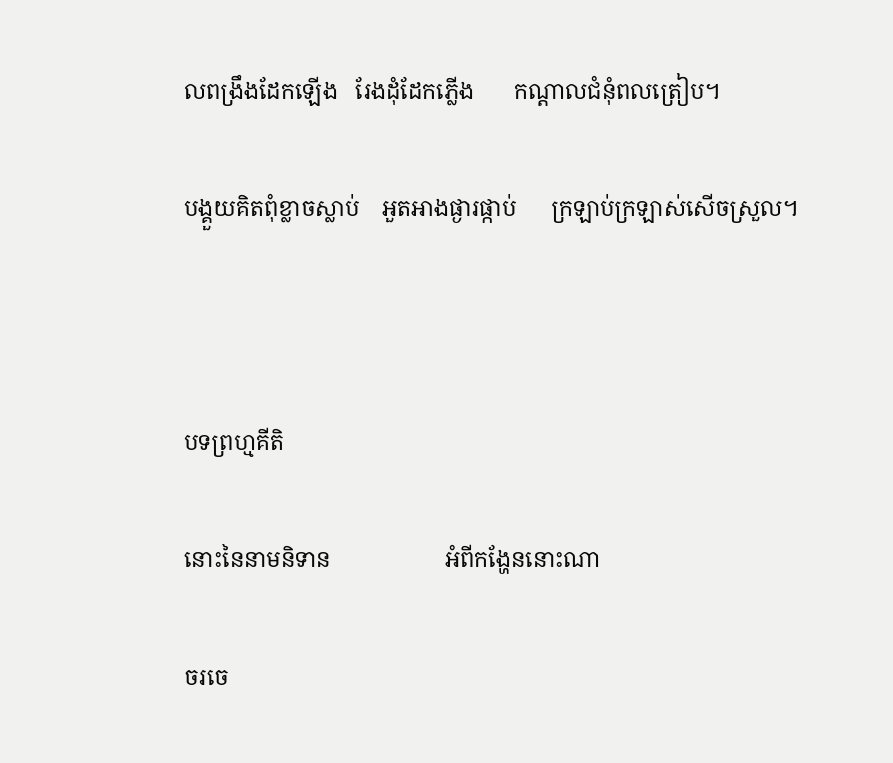លពង្រឹងដែកឡើង   រែងដុំដែកភ្លើង       កណ្តាលជំនុំពលត្រៀប។

បង្គួយគិតពុំខ្លាចស្លាប់    អួតអាងផ្ងារផ្កាប់      ក្រឡាប់ក្រឡាស់សើចស្រួល។



បទព្រហ្មគីតិ

នោះនៃនាមនិទាន                    អំពីកង្ហែននោះណា

ចរចេ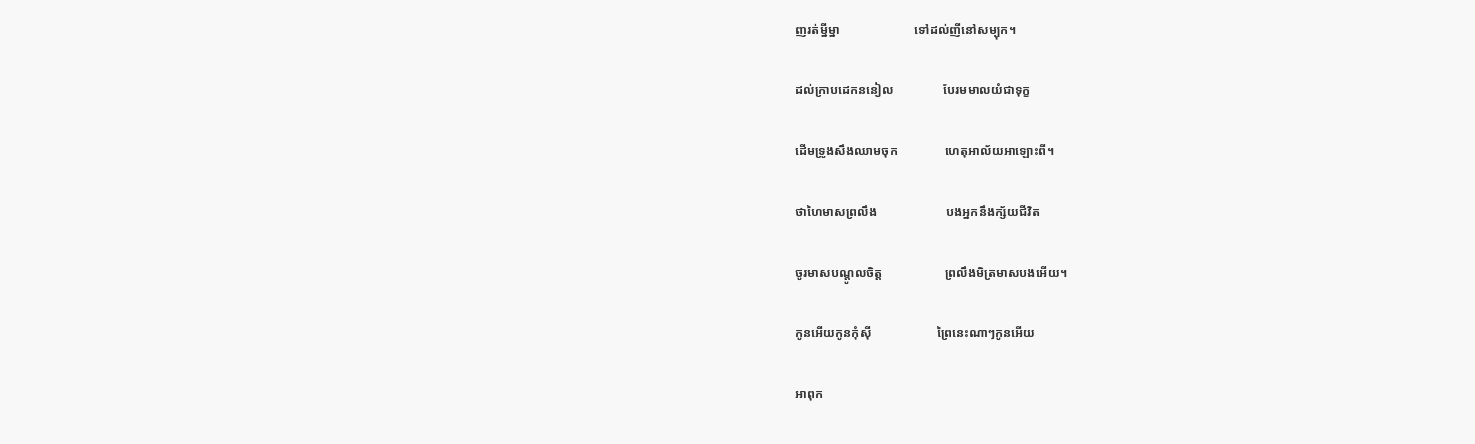ញរត់ម្នីម្នា                        ទៅដល់ញីនៅសម្បុក។

ដល់ក្រាបដេកននៀល                បែរមមាលយំជាទុក្ខ

ដើមទ្រូងសឹងឈាមចុក               ហេតុអាល័យអាឡោះពី។

ថាហៃមាសព្រលឹង                      បងអ្នកនឹងក្ស័យជីវិត

ចូរមាសបណ្តូលចិត្ត                    ព្រលឹងមិត្រមាសបងអើយ។

កូនអើយកូនកុំស៊ី                     ព្រៃនេះណាៗកូនអើយ

អាពុក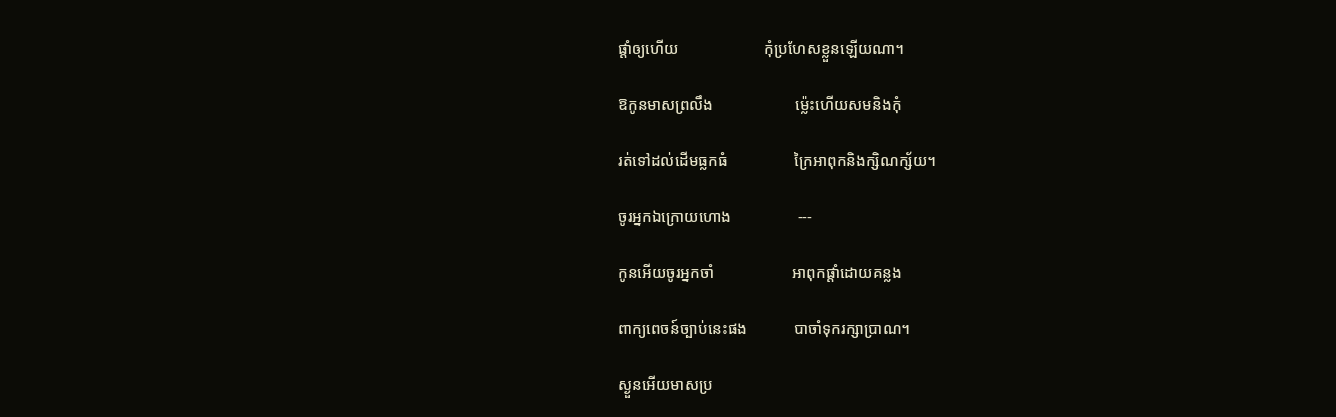ផ្តាំឲ្យហើយ                      កុំប្រហែសខ្លួនឡើយណា។

ឱកូនមាសព្រលឹង                     ម្ល៉េះហើយសមនិងកុំ

រត់ទៅដល់ដើមធ្លកធំ                 ក្រៃអាពុកនិងក្សិណក្ស័យ។

ចូរអ្នកឯក្រោយហោង                 ---

កូនអើយចូរអ្នកចាំ                    អាពុកផ្តាំដោយគន្លង

ពាក្យពេចន៍ច្បាប់នេះផង            បាចាំទុករក្សាប្រាណ។

ស្ងួនអើយមាសប្រ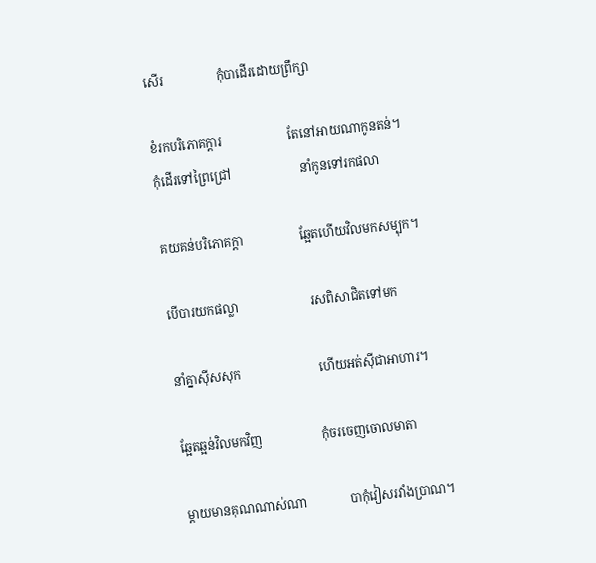សើរ                 កុំបាដើរដោយព្រឹក្សា

ខំរកបរិភោគក្តារ                     តែនៅអាយណាកូនតន់។
កុំដើរទៅព្រៃជ្រៅ                      នាំកូនទៅរកផលា

គយគន់បរិភោគក្តា                  ឆ្អែតហើយវិលមកសម្បុក។

បើបារយកផល្លា                       រសពិសាជិតទៅមក

នាំគ្នាស៊ីសសុក                         ហើយអត់ស៊ីជាអាហារ។

ឆ្អែតឆ្អន់វិលមកវិញ                   កុំចរចេញចោលមាតា

ម្តាយមានគុណណាស់ណា              បាកុំវៀសរវាំងប្រាណ។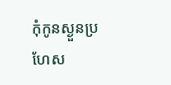កុំកូនស្ងួនប្រហែស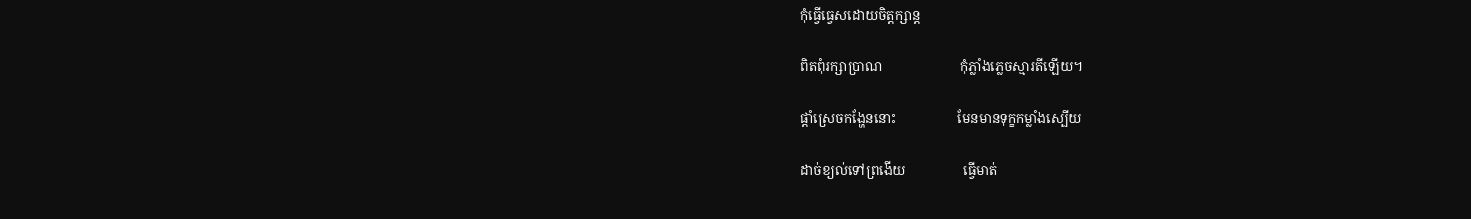កុំធ្វើធ្វេសដោយចិត្តក្សាន្ត

ពិតពុំរក្សាប្រាណ                       កុំភ្លាំងភ្លេចស្មារតីឡើយ។

ផ្តាំស្រេចកង្ហែននោះ                  មែនមានទុក្ខកម្លាំងស្បើយ

ដាច់ខ្យល់ទៅព្រងើយ                 ធ្វើមាត់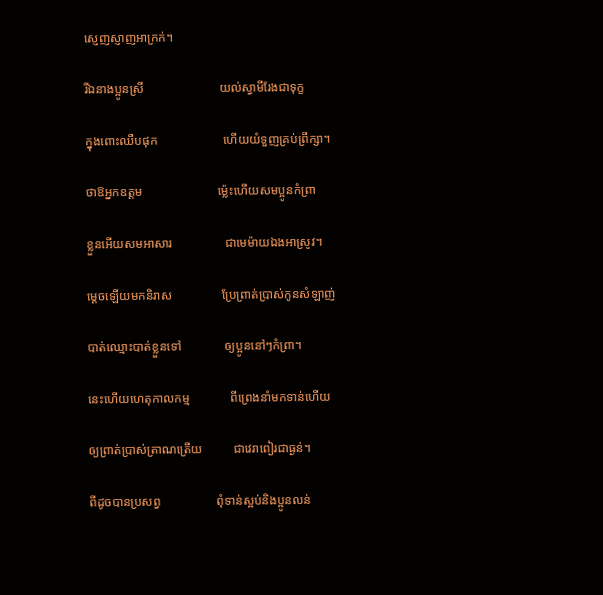ស្ញេញស្ញាញអាក្រក់។

រីឯនាងប្អូនស្រី                        យល់ស្វាមីរែងជាទុក្ខ

ក្នុងពោះឈឺបផុក                     ហើយយំទួញគ្រប់ព្រឹក្សា។

ថាឱអ្នកឧត្តម                        ម្ល៉េះហើយសមប្អូនកំព្រា

ខ្លួនអើយសមអាសារ                 ជាមេម៉ាយឯងអាស្រូវ។

ម្តេចឡើយមកនិរាស                ប្រែព្រាត់ប្រាស់កូនសំឡាញ់

បាត់ឈ្មោះបាត់ខ្លួនទៅ              ឲ្យប្អូននៅៗកំព្រា។

នេះហើយហេតុកាលកម្ម             ពីព្រេងនាំមកទាន់ហើយ

ឲ្យព្រាត់ប្រាស់ត្រាណត្រើយ          ជាវេរាពៀរជាធ្ងន់។

ពីដូចបានប្រសព្វ                  ពុំទាន់ស្អប់និងប្អូនលន់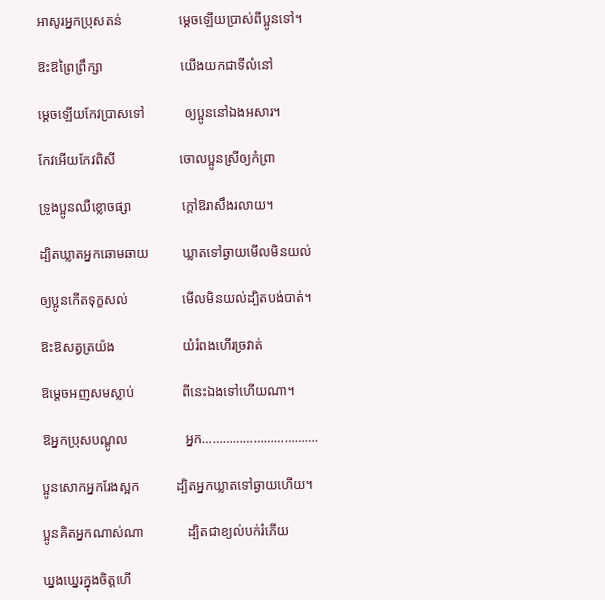អាសូរអ្នកប្រុសតន់                 ម្តេចឡើយប្រាស់ពីប្អូនទៅ។

ឱះឱព្រៃព្រឹក្សា                       យើងយកជាទីលំនៅ

ម្តេចឡើយកែវប្រាសទៅ            ឲ្យប្អូននៅឯងអសារ។

កែវអើយកែវពិសី                   ចោលប្អូនស្រីឲ្យកំព្រា

ទ្រូងប្អូនឈឺខ្លោចផ្សា               ក្តៅឱរាសឹងរលាយ។

ដ្បិតឃ្លាតអ្នកឆោមឆាយ          ឃ្លាតទៅឆ្ងាយមើលមិនយល់

ឲ្យប្អូនកើតទុក្ខសល់                មើលមិនយល់ដ្បិតបង់បាត់។

ឱះឱសត្វត្រយ៉ង                    យំរំពងហើរច្រវាត់

ឱម្តេចអញសមស្លាប់              ពីនេះឯងទៅហើយណា។

ឱអ្នកប្រុសបណ្តូល                 អ្នក…………………………….

ប្អូនសោកអ្នករែងស្អក           ដ្បិតអ្នកឃ្លាតទៅឆ្ងាយហើយ។

ប្អូនគិតអ្នកណាស់ណា             ដ្បិតជាខ្យល់បក់រំភើយ

ឃ្នងឃ្នេរក្នុងចិត្តហើ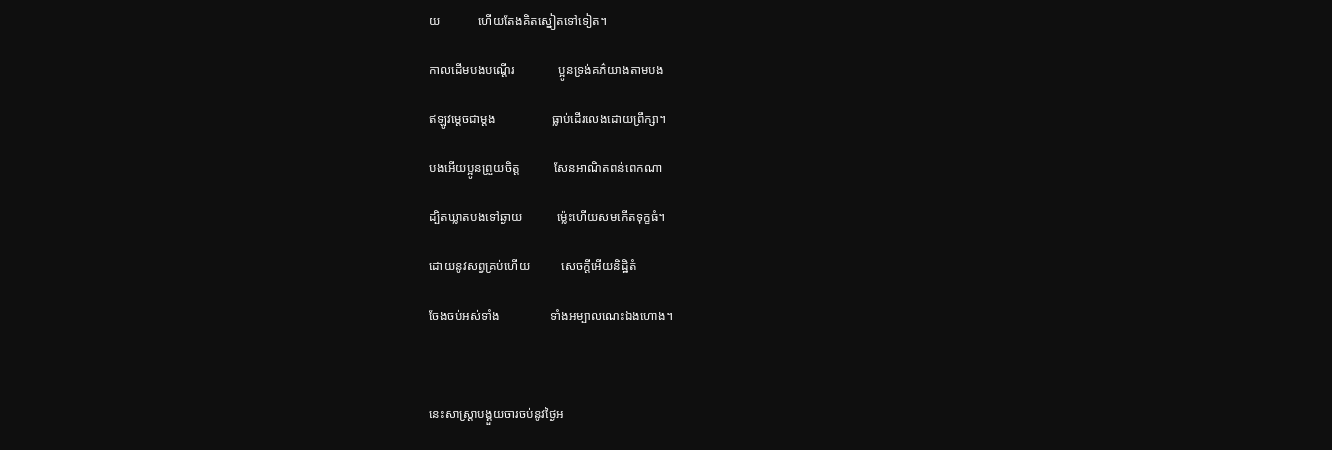យ            ហើយតែងគិតស្នៀតទៅទៀត។

កាលដើមបងបណ្តើរ              ប្អូនទ្រង់គភ៌យាងតាមបង

ឥឡូវម្តេចជាម្តង                  ធ្លាប់ដើរលេងដោយព្រឹក្សា។

បងអើយប្អូនព្រួយចិត្ត           សែនអាណិតពន់ពេកណា

ដ្បិតឃ្លាតបងទៅឆ្ងាយ           ម្ល៉េះហើយសមកើតទុក្ខធំ។

ដោយនូវសព្វគ្រប់ហើយ          សេចក្តីអើយនិដ្ឋិតំ

ចែងចប់អស់ទាំង                ទាំងអម្បាលណេះឯងហោង។



នេះសាស្រ្តាបង្គួយចារចប់នូវថ្ងៃអ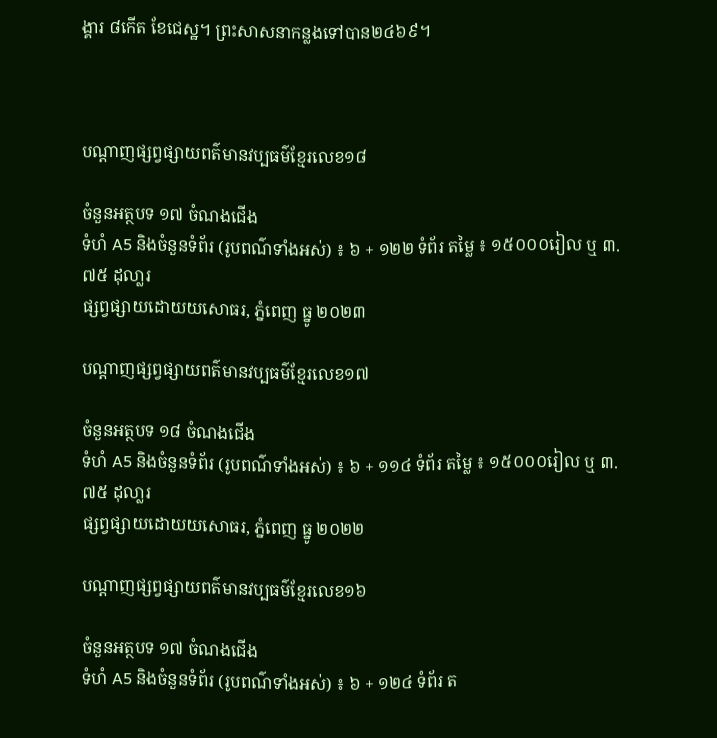ង្គារ ៨កើត ខែជេស្ឋ។ ព្រះសាសនាកន្លងទៅបាន២៤៦៩។



បណ្តាញផ្សព្វផ្សាយពត៌មានវប្បធម៌ខ្មែរលេខ១៨

ចំនួនអត្ថបទ ១៧ ចំណងជើង
ទំហំ A5 និងចំនួនទំព័រ (រូបពណ៌ទាំងអស់) ៖ ៦ + ១២២ ទំព័រ តម្លៃ ៖ ១៥០០០រៀល ឬ ៣.៧៥ ដុលា្លរ
ផ្សព្វផ្សាយដោយយសោធរ, ភ្នំពេញ ធ្នូ ២០២៣

បណ្តាញផ្សព្វផ្សាយពត៌មានវប្បធម៌ខ្មែរលេខ១៧

ចំនួនអត្ថបទ ១៨ ចំណងជើង
ទំហំ A5 និងចំនួនទំព័រ (រូបពណ៌ទាំងអស់) ៖ ៦ + ១១៤ ទំព័រ តម្លៃ ៖ ១៥០០០រៀល ឬ ៣.៧៥ ដុលា្លរ
ផ្សព្វផ្សាយដោយយសោធរ, ភ្នំពេញ ធ្នូ ២០២២

បណ្តាញផ្សព្វផ្សាយពត៌មានវប្បធម៌ខ្មែរលេខ១៦

ចំនួនអត្ថបទ ១៧ ចំណងជើង
ទំហំ A5 និងចំនួនទំព័រ (រូបពណ៌ទាំងអស់) ៖ ៦ + ១២៤ ទំព័រ ត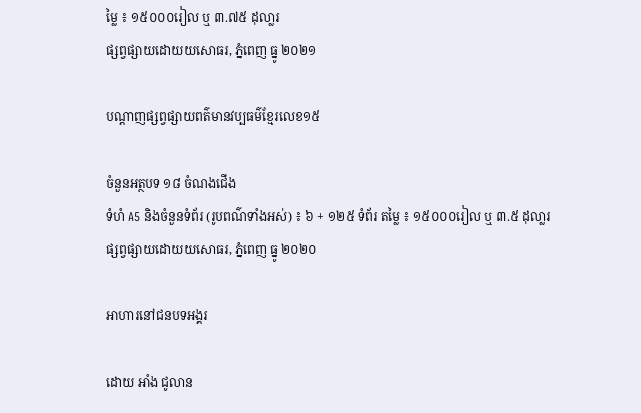ម្លៃ ៖ ១៥០០០រៀល ឬ ៣.៧៥ ដុលា្លរ
ផ្សព្វផ្សាយដោយយសោធរ, ភ្នំពេញ ធ្នូ ២០២១

បណ្តាញផ្សព្វផ្សាយពត៌មានវប្បធម៌ខ្មែរលេខ១៥

ចំនួនអត្ថបទ ១៨ ចំណងជើង
ទំហំ A5 និងចំនួនទំព័រ (រូបពណ៌ទាំងអស់) ៖ ៦ + ១២៥ ទំព័រ តម្លៃ ៖ ១៥០០០រៀល ឬ ៣.៥ ដុលា្លរ
ផ្សព្វផ្សាយដោយយសោធរ, ភ្នំពេញ ធ្នូ ២០២០

អាហារនៅជនបទអង្គរ

ដោយ អាំង ជូលាន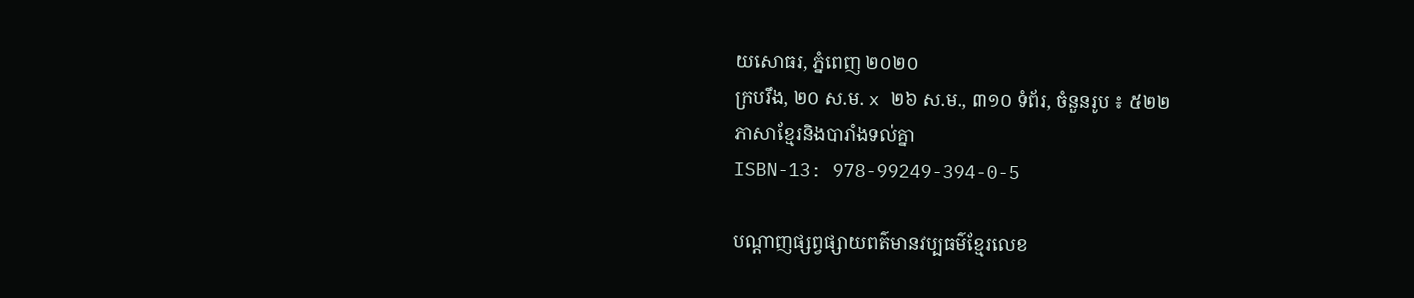យសោធរ, ភ្នំពេញ ២០២០
ក្របរឹង, ២០ ស.ម. x ២៦ ស.ម., ៣១០ ទំព័រ, ចំនួនរូប ៖ ៥២២
ភាសាខ្មែរនិងបារាំងទល់គ្នា
ISBN-13: 978-99249-394-0-5

បណ្តាញផ្សព្វផ្សាយពត៌មានវប្បធម៌ខ្មែរលេខ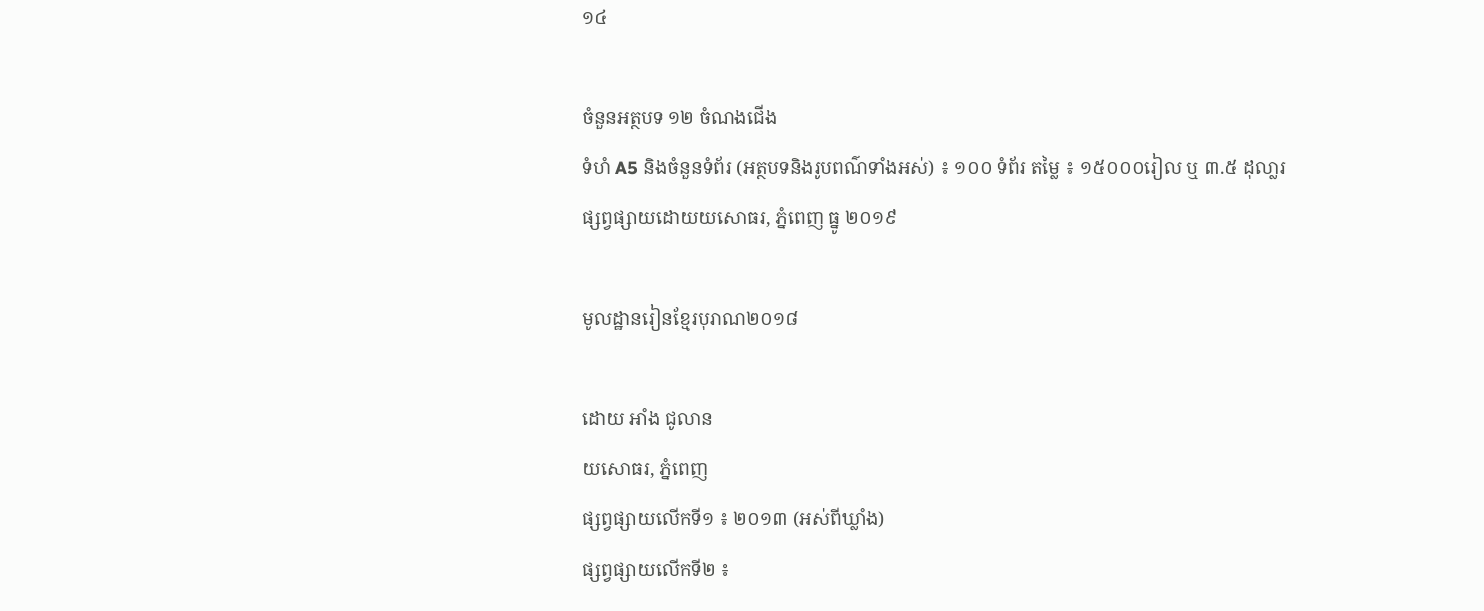១៤

ចំនួនអត្ថបទ ១២ ចំណងជើង
ទំហំ A5 និងចំនួនទំព័រ (អត្ថបទនិងរូបពណ៌ទាំងអស់) ៖ ១០០ ទំព័រ តម្លៃ ៖ ១៥០០០រៀល ឬ ៣.៥ ដុលា្លរ
ផ្សព្វផ្សាយដោយយសោធរ, ភ្នំពេញ ធ្នូ ២០១៩

មូលដ្ឋានរៀនខ្មែរបុរាណ២០១៨

ដោយ អាំង ជូលាន
យសោធរ, ភ្នំពេញ
ផ្សព្វផ្សាយលើកទី១ ៖ ២០១៣ (អស់ពីឃ្លាំង)
ផ្សព្វផ្សាយលើកទី២ ៖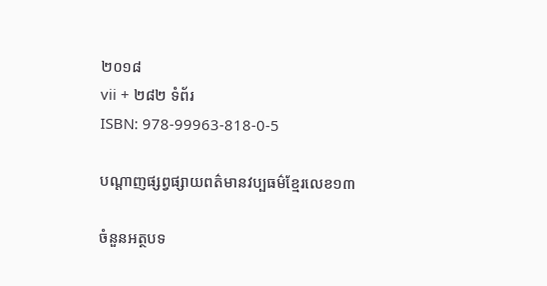២០១៨
vii + ២៨២ ទំព័រ
ISBN: 978-99963-818-0-5

បណ្តាញផ្សព្វផ្សាយពត៌មានវប្បធម៌ខ្មែរលេខ១៣

ចំនួនអត្ថបទ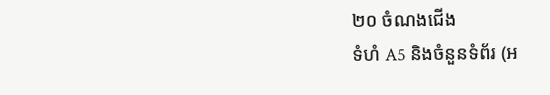២០ ចំណងជើង
ទំហំ A5 និងចំនួនទំព័រ (អ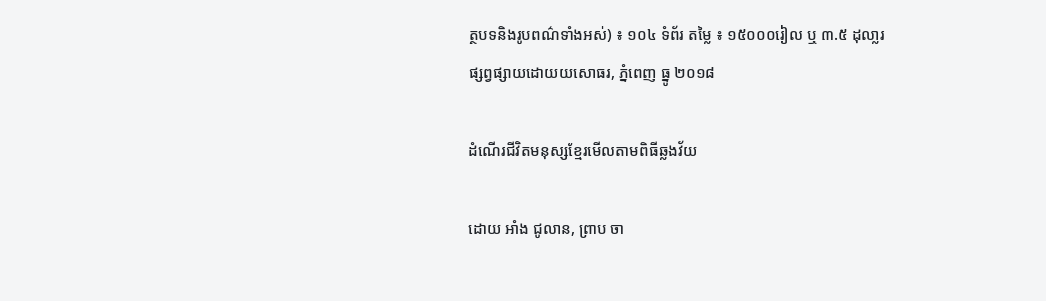ត្ថបទនិងរូបពណ៌ទាំងអស់) ៖ ១០៤ ទំព័រ តម្លៃ ៖ ១៥០០០រៀល ឬ ៣.៥ ដុលា្លរ
ផ្សព្វផ្សាយដោយយសោធរ, ភ្នំពេញ ធ្នូ ២០១៨

ដំណើរជីវិតមនុស្សខ្មែរមើលតាមពិធីឆ្លងវ័យ

ដោយ អាំង ជូលាន, ព្រាប ចា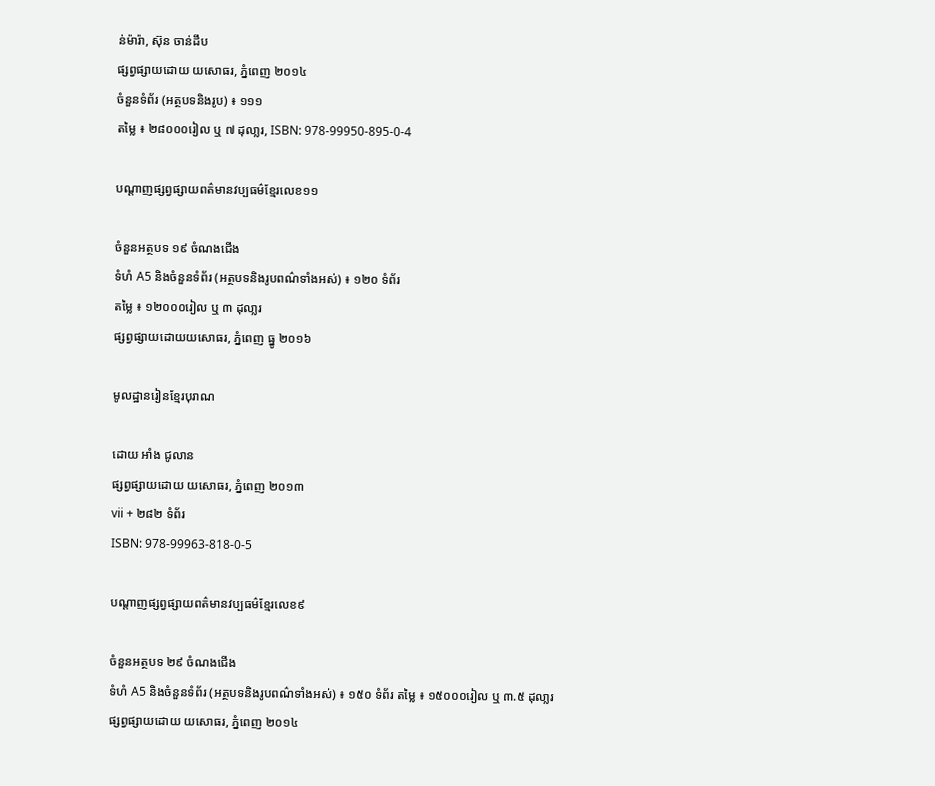ន់ម៉ារ៉ា, ស៊ុន ចាន់ដឹប
ផ្សព្វផ្សាយដោយ យសោធរ, ភ្នំពេញ ២០១៤
ចំនួនទំព័រ (អត្ថបទនិងរូប) ៖ ១១១
តម្លៃ ៖ ២៨០០០រៀល ឬ ៧ ដុលា្លរ, ISBN: 978-99950-895-0-4

បណ្តាញផ្សព្វផ្សាយពត៌មានវប្បធម៌ខ្មែរលេខ១១

ចំនួនអត្ថបទ ១៩ ចំណងជើង
ទំហំ A5 និងចំនួនទំព័រ (អត្ថបទនិងរូបពណ៌ទាំងអស់) ៖ ១២០ ទំព័រ
តម្លៃ ៖ ១២០០០រៀល ឬ ៣ ដុលា្លរ
ផ្សព្វផ្សាយដោយយសោធរ, ភ្នំពេញ ធ្នូ ២០១៦

មូលដ្ឋានរៀនខ្មែរបុរាណ

ដោយ អាំង ជូលាន
ផ្សព្វផ្សាយដោយ យសោធរ, ភ្នំពេញ ២០១៣
vii + ២៨២ ទំព័រ
ISBN: 978-99963-818-0-5

បណ្តាញផ្សព្វផ្សាយពត៌មានវប្បធម៌ខ្មែរលេខ៩

ចំនួនអត្ថបទ ២៩ ចំណងជើង
ទំហំ A5 និងចំនួនទំព័រ (អត្ថបទនិងរូបពណ៌ទាំងអស់) ៖ ១៥០ ទំព័រ តម្លៃ ៖ ១៥០០០រៀល ឬ ៣.៥ ដុលា្លរ
ផ្សព្វផ្សាយដោយ យសោធរ, ភ្នំពេញ ២០១៤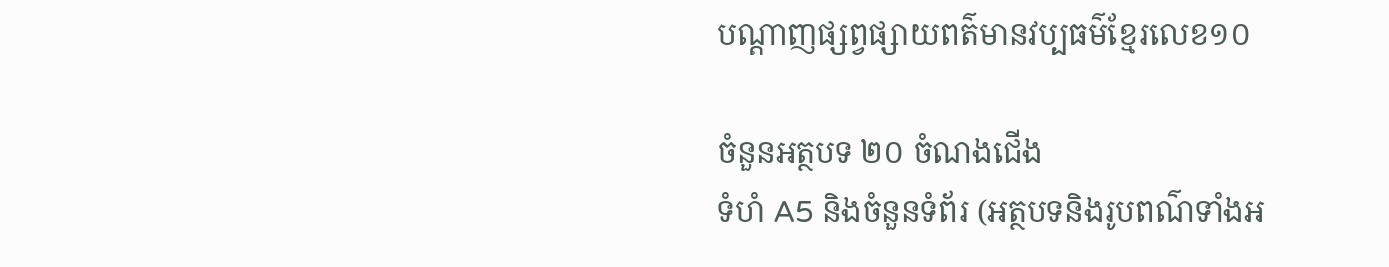បណ្តាញផ្សព្វផ្សាយពត៌មានវប្បធម៌ខ្មែរលេខ១០

ចំនួនអត្ថបទ ២០ ចំណងជើង
ទំហំ A5 និងចំនួនទំព័រ (អត្ថបទនិងរូបពណ៌ទាំងអ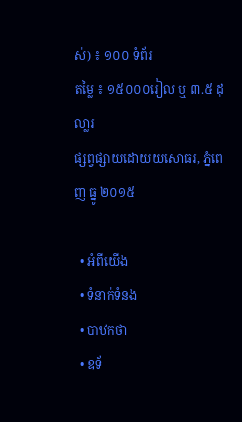ស់) ៖ ១០០ ទំព័រ
តម្លៃ ៖ ១៥០០០រៀល ឬ ៣.៥ ដុលា្លរ
ផ្សព្វផ្សាយដោយយសោធរ, ភ្នំពេញ ធ្នូ ២០១៥

  • អំពីយើង
  • ទំនាក់ទំនង
  • បាឋកថា
  • ឧទ័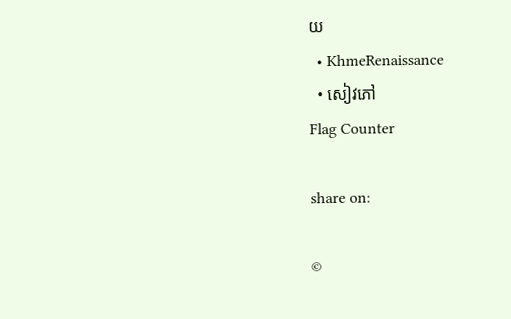យ
  • KhmeRenaissance
  • សៀវភៅ
Flag Counter

share on:

©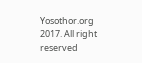Yosothor.org 2017. All right reserved